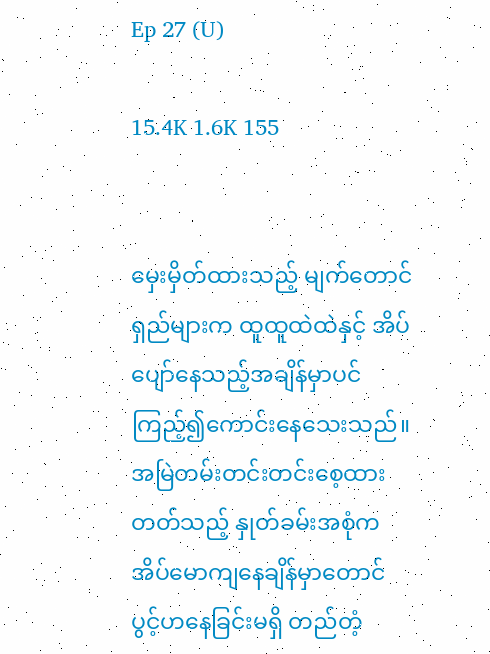Ep 27 (U)

15.4K 1.6K 155


မှေးမှိတ်ထားသည့် မျက်တောင်ရှည်များက ထူထူထဲထဲနှင့် အိပ်ပျော်နေသည့်အချိန်မှာပင် ကြည့်၍ကောင်းနေသေးသည်။ အမြဲတမ်းတင်းတင်းစေ့ထားတတ်သည့် နှုတ်ခမ်းအစုံက အိပ်မောကျနေချိန်မှာတောင် ပွင့်ဟနေခြင်းမရှိ တည်တံ့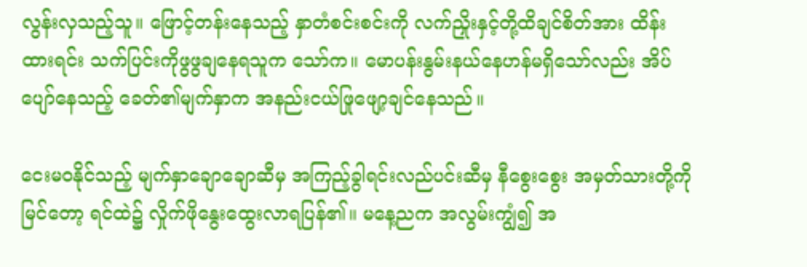လွန်းလှသည့်သူ။ ဖြောင့်တန်းနေသည့် နှာတံစင်းစင်းကို လက်ညှိုးနှင့်တို့ထိချင်စိတ်အား ထိန်းထားရင်း သက်ပြင်းကိုဖွဖွချနေရသူက သော်က။ မောပန်းနွမ်းနယ်နေဟန်မရှိသော်လည်း အိပ်ပျော်နေသည့် ခေတ်၏မျက်နှာက အနည်းငယ်ဖြုဖျော့ချင်နေသည်။

ငေးမဝနိုင်သည့် မျက်နှာချောချောဆီမှ အကြည့်ခွါရင်းလည်ပင်းဆီမှ နီစွေးစွေး အမှတ်သားတို့ကိုမြင်တော့ ရင်ထဲ၌ လှိုက်ဖိုနွေးထွေးလာရပြန်၏။ မနေ့ညက အလွမ်းကျွံ၍ အ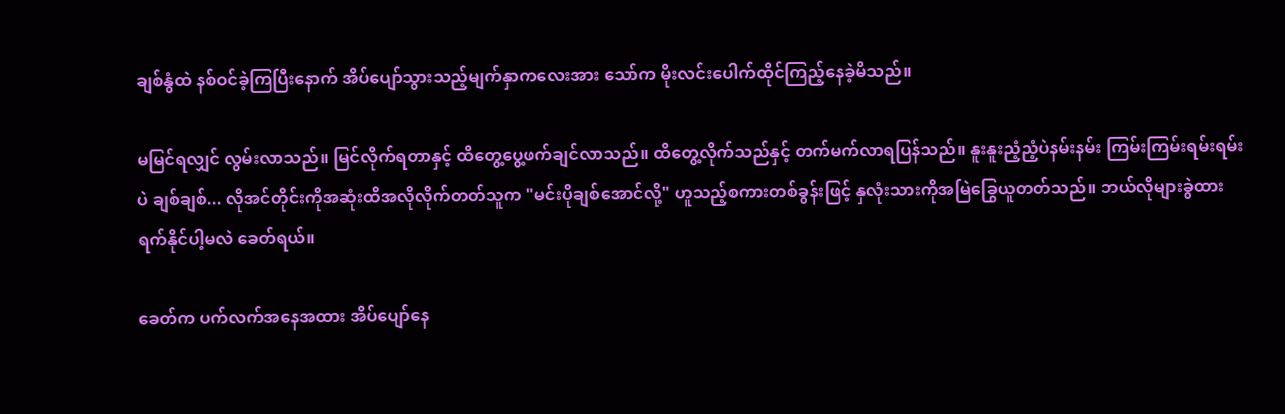ချစ်နွံထဲ နစ်ဝင်ခဲ့ကြပြီးနောက် အိပ်ပျော်သွားသည့်မျက်နှာကလေးအား သော်က မိုးလင်းပေါက်ထိုင်ကြည့်နေခဲ့မိသည်။

မမြင်ရလျှင် လွမ်းလာသည်။ မြင်လိုက်ရတာနှင့် ထိတွေ့ပွေ့ဖက်ချင်လာသည်။ ထိတွေ့လိုက်သည်နှင့် တက်မက်လာရပြန်သည်။ နူးနူးညံ့ညံ့ပဲနမ်းနမ်း ကြမ်းကြမ်းရမ်းရမ်းပဲ ချစ်ချစ်... လိုအင်တိုင်းကိုအဆုံးထိအလိုလိုက်တတ်သူက "မင်းပိုချစ်အောင်လို့" ဟူသည့်စကားတစ်ခွန်းဖြင့် နှလုံးသားကိုအမြဲခြွေယူတတ်သည်။ ဘယ်လိုများခွဲထားရက်နိုင်ပါ့မလဲ ခေတ်ရယ်။

ခေတ်က ပက်လက်အနေအထား အိပ်ပျော်နေ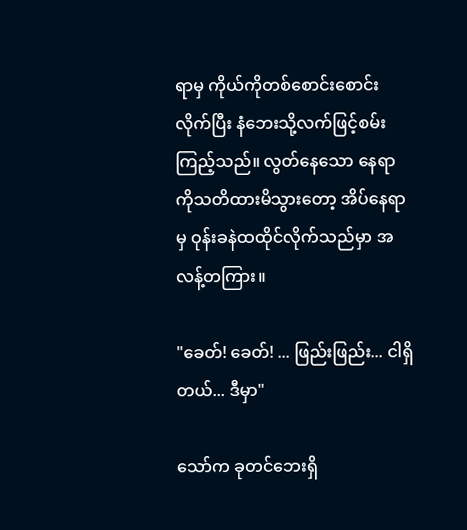ရာမှ ကိုယ်ကိုတစ်စောင်းစောင်းလိုက်ပြီး နံဘေးသို့လက်ဖြင့်စမ်းကြည့်သည်။ လွတ်နေသော နေရာကိုသတိထားမိသွားတော့ အိပ်နေရာမှ ဝုန်းခနဲထထိုင်လိုက်သည်မှာ အလန့်တကြား။

"ခေတ်! ခေတ်! ... ဖြည်းဖြည်း... ငါရှိတယ်... ဒီမှာ"

သော်က ခုတင်ဘေးရှိ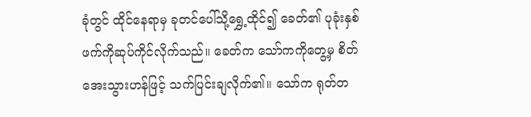ခုံတွင် ထိုင်နေရာမှ ခုတင်ပေါ်သို့ရွှေ့ထိုင်၍ ခေတ်၏ ပုခုံးနှစ်ဖက်ကိုဆုပ်ကိုင်လိုက်သည်။ ခေတ်က သော်ကကိုတွေ့မှ စိတ်အေးသွားဟန်ဖြင့် သက်ပြင်းချလိုက်၏။ သော်က ရုတ်တ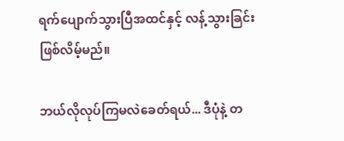ရက်ပျောက်သွားပြီအထင်နှင့် လန့်သွားခြင်းဖြစ်လိမ့်မည်။

ဘယ်လိုလုပ်ကြမလဲခေတ်ရယ်... ဒီပုံနဲ့ တ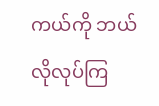ကယ်ကို ဘယ်လိုလုပ်ကြ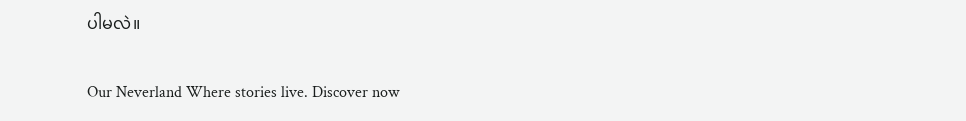ပါမလဲ။

Our Neverland Where stories live. Discover now